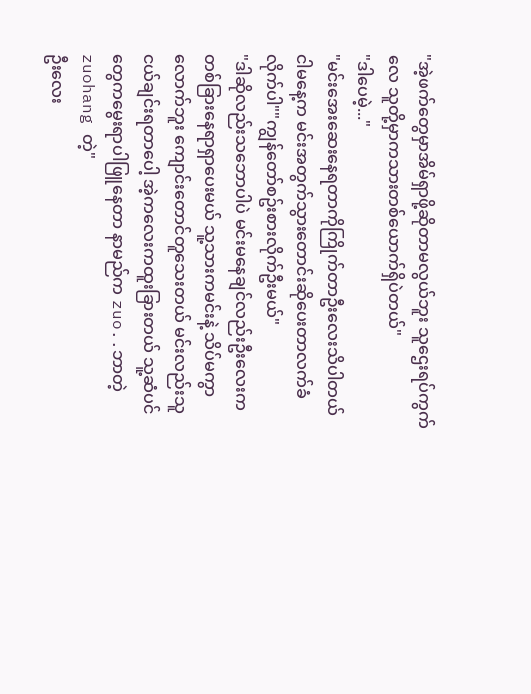"အဲ့ဖက်တွေမှာအိမ်ရှာဖို့ဆိုတာမလွယ်ဘူး သူဌေးရပ်ကွက်လေ သူတို့မှာကသားတစ်ယောက်ရှိပဲတယ်"
"ဒါပေမဲ့..."
"မင်းအေးဆေးနေရတာကိုကြိုက်တာဦးလေးသိပါတယ်
ငါမနေ့က မင်းအတွက်သွားတောင်းဆိုပေးတာလက်ခံလိုက်ပါ""ကျွန်တော်စဥ်းစားလိုက်ဦးမယ်"
"ဒါဆိုလည်းသဘောပါပဲ မင်းမနေချင်လည်းဦးလေးကတစ်ခြားနေရာရှာပေးမယ် သူ့သားကမင်းနဲ့ သိပ်မကွာလောက်ဘူး ကျောင်းတောင်တူသေးတယ် မင်းလည်းသူငယ်ချင်းရတာပေါ့ အဲ့ကလေးကထူးခြားတယ် သူ့ဆံပင်တွေကမွေးရာပါဖြူနေတာ နာမည်က zuo..ဘာတဲ့zuohang တဲ့"
ဦးလေး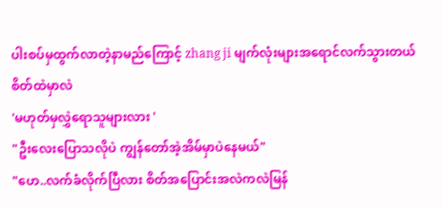ပါးစပ်မှထွက်လာတဲ့နာမည်ကြောင့် zhang ji မျက်လုံးများအရောင်လက်သွားတယ် စိတ်ထဲမှာလဲ
'မဟုတ်မှလွှဲရောသူများလား '
"ဦးလေးပြောသလိုပဲ ကျွန်တော်အဲ့အိမ်မှာပဲနေမယ်"
"ဟေ..လက်ခံလိုက်ပြီလား စိတ်အပြောင်းအလဲကလဲမြန်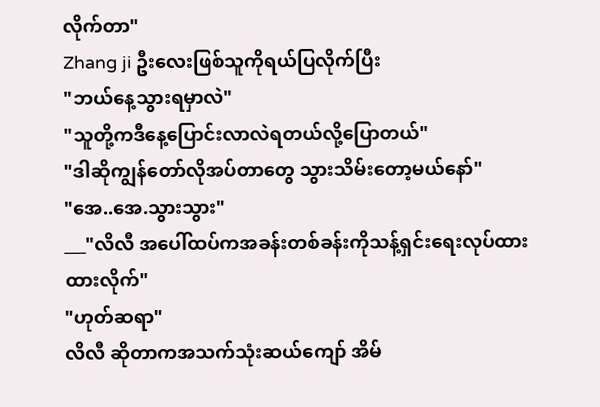လိုက်တာ"
Zhang ji ဦးလေးဖြစ်သူကိုရယ်ပြလိုက်ပြီး
"ဘယ်နေ့သွားရမှာလဲ"
"သူတို့ကဒီနေ့ပြောင်းလာလဲရတယ်လို့ပြောတယ်"
"ဒါဆိုကျွန်တော်လိုအပ်တာတွေ သွားသိမ်းတော့မယ်နော်"
"အေ..အေ.သွားသွား"
___"လိလီ အပေါ်ထပ်ကအခန်းတစ်ခန်းကိုသန့်ရှင်းရေးလုပ်ထားထားလိုက်"
"ဟုတ်ဆရာ"
လိလီ ဆိုတာကအသက်သုံးဆယ်ကျော် အိမ်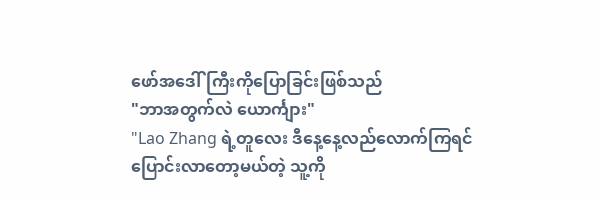ဖော်အဒေါ်ကြီးကိုပြောခြင်းဖြစ်သည်
"ဘာအတွက်လဲ ယောင်္ကျား"
"Lao Zhang ရဲ့တူလေး ဒီနေ့နေ့လည်လောက်ကြရင် ပြောင်းလာတော့မယ်တဲ့ သူ့ကို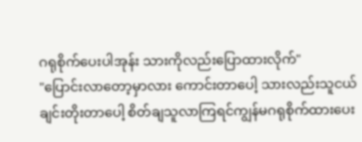ဂရုစိုက်ပေးပါအုန်း သားကိုလည်းပြောထားလိုက်"
"ပြောင်းလာတော့မှာလား ကောင်းတာပေါ့ သားလည်းသူငယ်ချင်းတိုးတာပေါ့ စိတ်ချသူလာကြရင်ကျွန်မဂရုစိုက်ထားပေး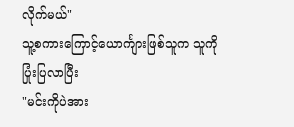လိုက်မယ်"
သူ့စကားကြောင့်ယောင်္ကျားဖြစ်သူက သူကိုပြုံးပြလာပြီး
"မင်းကိုပဲအား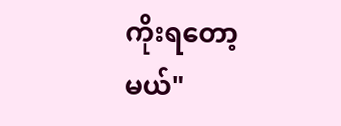ကိုးရတော့မယ်"